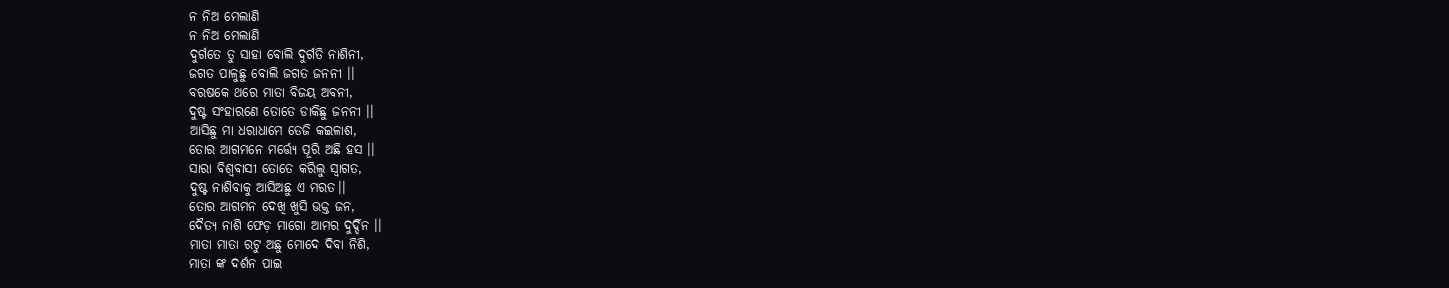ନ ନିଅ ମେଲାଣି
ନ ନିଅ ମେଲାଣି
ଦୁର୍ଗତେ ତୁ ସାହା ବୋଲି ଦୁର୍ଗତି ନାଶିନୀ,
ଜଗତ ପାଳୁଛୁ ବୋଲି ଜଗତ ଜନନୀ ।।
ବରଷକେ ଥରେ ମାତା ବିଜୟ ଅବନୀ,
ଦୁଷ୍ଟ ସଂହାରଣେ ତୋତେ ଡାକିଛୁ ଜନନୀ ।।
ଆସିଛୁ ମା ଧରାଧାମେ ତେଜି କଇଳାଶ,
ତୋର ଆଗମନେ ମର୍ତ୍ତ୍ୟେ ପୂରି ଅଛି ହସ ।।
ସାରା ବିଶ୍ବବାସୀ ତୋତେ କରିଲୁ ସ୍ଵାଗତ,
ଦୁଷ୍ଟ ନାଶିବାକୁ ଆସିଅଛୁ ଏ ମରତ।।
ତୋର ଆଗମନ ଦେଖି ଖୁସି ଭକ୍ତ ଜନ,
ଦୈତ୍ୟ ନାଶି ଫେଡ଼ ମାଗୋ ଆମର ଦୁର୍ଦ୍ଦିନ ।।
ମାତା ମାତା ରଟୁ ଅଛୁ ମୋଦେ ଦିବା ନିଶି,
ମାତା ଙ୍କ ଦର୍ଶନ ପାଇ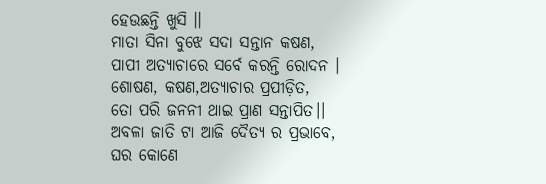ହେଉଛନ୍ତି ଖୁସି ।।
ମାତା ସିନା ବୁଝେ ସଦା ସନ୍ତାନ କଷଣ,
ପାପୀ ଅତ୍ୟାଚାରେ ସର୍ବେ କରନ୍ତି ରୋଦନ ।
ଶୋଷଣ, କଷଣ,ଅତ୍ୟାଚାର ପ୍ରପୀଡ଼ିତ,
ତୋ ପରି ଜନନୀ ଥାଇ ପ୍ରାଣ ସନ୍ତାପିତ।।
ଅବଳା ଜାତି ଟା ଆଜି ଦୈତ୍ୟ ର ପ୍ରଭାବେ,
ଘର କୋଣେ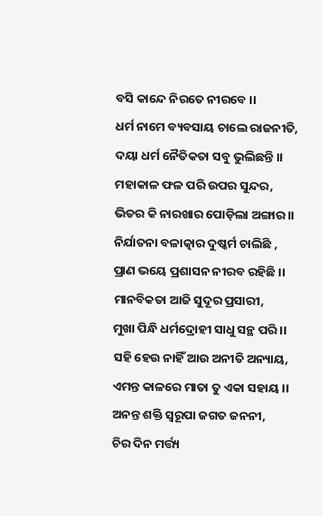ବସି କାନ୍ଦେ ନିରତେ ନୀରବେ ।।
ଧର୍ମ ନାମେ ବ୍ୟବସାୟ ଚାଲେ ରାଜନୀତି,
ଦୟା ଧର୍ମ ନୈତିକତା ସବୁ ଭୁଲିଛନ୍ତି ।।
ମହାକାଳ ଫଳ ପରି ଉପର ସୁନ୍ଦର,
ଭିତର କି ନାରଖାର ପୋଡ଼ିଲା ଅଙ୍ଗାର ।।
ନିର୍ଯାତନା ବଳାତ୍କାର ଦୁଷ୍କର୍ମ ଚାଲିଛି ,
ପ୍ରାଣ ଭୟେ ପ୍ରଶାସନ ନୀରବ ରହିଛି ।।
ମାନବିକତା ଆଜି ସୁଦୂର ପ୍ରସାରୀ,
ମୁଖା ପିନ୍ଧି ଧର୍ମଦ୍ରୋହୀ ସାଧୁ ସନ୍ଥ ପରି ।।
ସହି ହେଉ ନାହିଁ ଆଉ ଅନୀତି ଅନ୍ୟାୟ,
ଏମନ୍ତ କାଳରେ ମାତା ତୁ ଏକା ସହାୟ ।।
ଅନନ୍ତ ଶକ୍ତି ସ୍ୱରୂପା ଜଗତ ଜନନୀ,
ଚିର ଦିନ ମର୍ତ୍ତ୍ୟ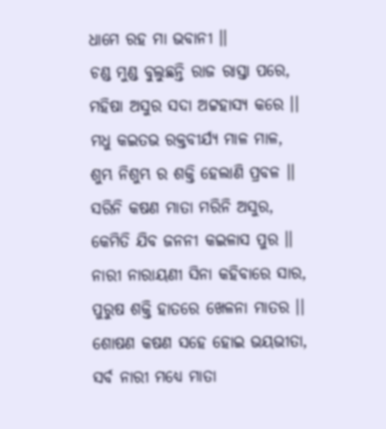ଧାମେ ରହ ମା ଭବାନୀ ।।
ଚଣ୍ଡ ମୁଣ୍ଡ ବୁଲୁଛନ୍ତି ରାଜ ରାସ୍ତା ପରେ,
ମହିଷା ଅସୁର ସଦା ଅଟ୍ଟହାସ୍ୟ କରେ ।।
ମଧୁ କଇତଭ ରକ୍ତବୀର୍ଯ୍ୟ ମାଳ ମାଳ,
ଶୁମ୍ଭ ନିଶୁମ୍ଭ ର ଶକ୍ତି ହେଲାଣି ପ୍ରବଳ ।।
ସରିନି କଷଣ ମାତା ମରିନି ଅସୁର,
କେମିତି ଯିବ ଜନନୀ କଇଳାସ ପୁର ।।
ନାରୀ ନାରାୟଣୀ ସିନା କହିବାରେ ସାର,
ପୁରୁଷ ଶକ୍ତି ହାତରେ ଖେଳନା ମାତର ।।
ଶୋଷଣ କଷଣ ସହେ ହୋଇ ଭୟଭୀତା,
ସର୍ବ ନାରୀ ମଧ୍ୟେ ମାତା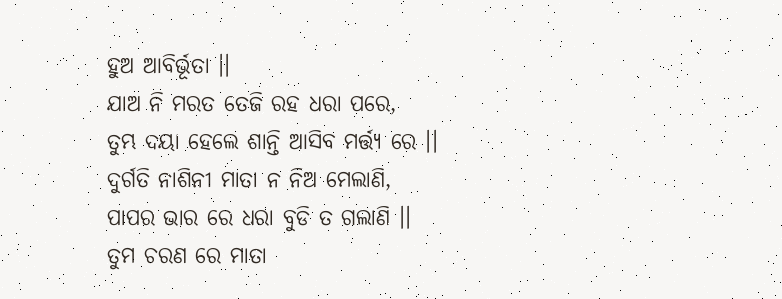ହୁଅ ଆବିର୍ଭୂତା ।।
ଯାଅ ନି ମରତ ତେଜି ରହ ଧରା ପରେ,
ତୁମ୍ଭ ଦୟା ହେଲେ ଶାନ୍ତି ଆସିବ ମର୍ତ୍ତ୍ୟ ରେ ।।
ଦୁର୍ଗତି ନାଶିନୀ ମାତା ନ ନିଅ ମେଲାଣି,
ପାପର ଭାର ରେ ଧରା ବୁଡି ତ ଗଲାଣି ।।
ତୁମ ଚରଣ ରେ ମାତା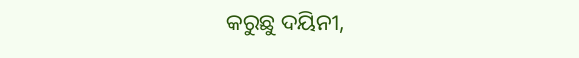କରୁଛୁ ଦୟିନୀ,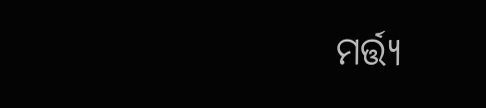ମର୍ତ୍ତ୍ୟ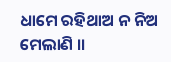ଧାମେ ରହିଥାଅ ନ ନିଅ ମେଲାଣି ।।